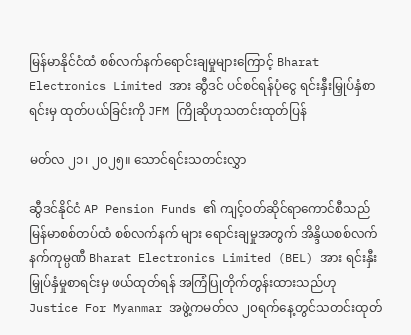မြန်မာနိုင်ငံထံ စစ်လက်နက်ရောင်းချမှုများကြောင့် Bharat Electronics Limited အား ဆွီဒင် ပင်စင်ရန်ပုံငွေ ရင်းနှီးမြှုပ်နှံစာရင်းမှ ထုတ်ပယ်ခြင်းကို JFM ကြိုဆိုဟုသတင်းထုတ်ပြန်

မတ်လ ၂၁၊ ၂၀၂၅။ သောင်ရင်းသတင်းလွှာ

ဆွီဒင်နိုင်ငံ AP Pension Funds ၏ ကျင့်ဝတ်ဆိုင်ရာကောင်စီသည် မြန်မာစစ်တပ်ထံ စစ်လက်နက် များ ရောင်းချမှုအတွက် အိန္ဒိယစစ်လက်နက်ကုမ္ပဏီ Bharat Electronics Limited (BEL) အား ရင်းနှီးမြှုပ်နှံမှုစာရင်းမှ ဖယ်ထုတ်ရန် အကြံပြုတိုက်တွန်းထားသည်ဟု Justice For Myanmar အဖွဲ့ကမတ်လ ၂၀ရက်နေ့တွင်သတင်းထုတ်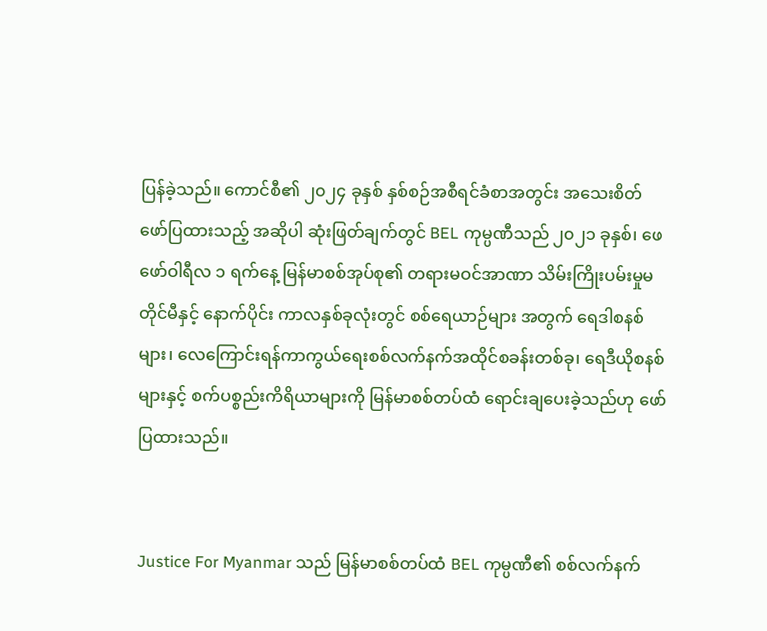ပြန်ခဲ့သည်။ ကောင်စီ၏ ၂၀၂၄ ခုနှစ် နှစ်စဉ်အစီရင်ခံစာအတွင်း အသေးစိတ်ဖော်ပြထားသည့် အဆိုပါ ဆုံးဖြတ်ချက်တွင် BEL ကုမ္ပဏီသည် ၂၀၂၁ ခုနှစ်၊ ဖေဖော်ဝါရီလ ၁ ရက်နေ့ မြန်မာစစ်အုပ်စု၏ တရားမဝင်အာဏာ သိမ်းကြိုးပမ်းမှုမတိုင်မီနှင့် နောက်ပိုင်း ကာလနှစ်ခုလုံးတွင် စစ်ရေယာဉ်များ အတွက် ရေဒါစနစ်များ၊ လေကြောင်းရန်ကာကွယ်ရေးစစ်လက်နက်အထိုင်စခန်းတစ်ခု၊ ရေဒီယိုစနစ်များနှင့် စက်ပစ္စည်းကိရိယာများကို မြန်မာစစ်တပ်ထံ ရောင်းချပေးခဲ့သည်ဟု ဖော်ပြထားသည်။


Justice For Myanmar သည် မြန်မာစစ်တပ်ထံ BEL ကုမ္ပဏီ၏ စစ်လက်နက်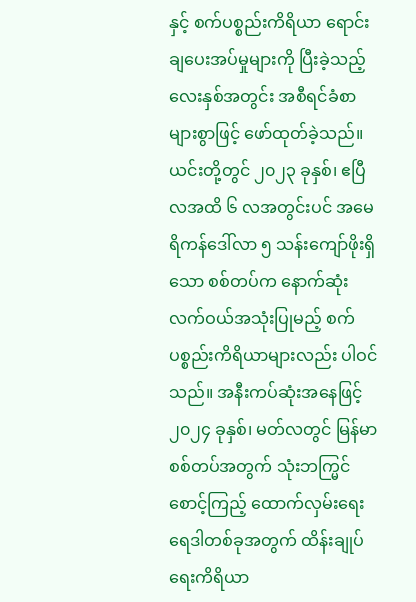နှင့် စက်ပစ္စည်းကိရိယာ ရောင်းချပေးအပ်မှုများကို ပြီးခဲ့သည့် လေးနှစ်အတွင်း အစီရင်ခံစာများစွာဖြင့် ဖော်ထုတ်ခဲ့သည်။ ယင်းတို့တွင် ၂၀၂၃ ခုနှစ်၊ ဧပြီလအထိ ၆ လအတွင်းပင် အမေရိကန်ဒေါ်လာ ၅ သန်းကျော်ဖိုးရှိသော စစ်တပ်က နောက်ဆုံးလက်ဝယ်အသုံးပြုမည့် စက်ပစ္စည်းကိရိယာများလည်း ပါဝင်သည်။ အနီးကပ်ဆုံးအနေဖြင့် ၂၀၂၄ ခုနှစ်၊ မတ်လတွင် မြန်မာစစ်တပ်အတွက် သုံးဘက္မြင်စောင့်ကြည့် ထောက်လှမ်းရေးရေဒါတစ်ခုအတွက် ထိန်းချုပ်ရေးကိရိယာ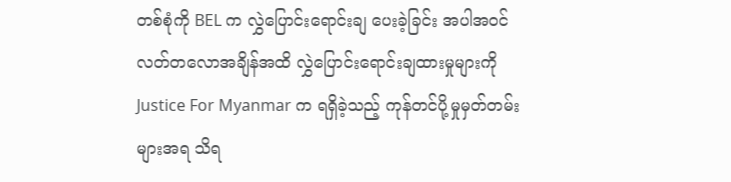တစ်စုံကို BEL က လွှဲပြောင်းရောင်းချ ပေးခဲ့ခြင်း အပါအဝင် လတ်တလောအချိန်အထိ လွှဲပြောင်းရောင်းချထားမှုများကို Justice For Myanmar က ရရှိခဲ့သည့် ကုန်တင်ပို့မှုမှတ်တမ်းများအရ သိရ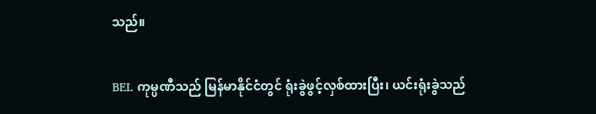သည်။

BEL ကုမ္ပဏီသည် မြန်မာနိုင်ငံတွင် ရုံးခွဲဖွင့်လှစ်ထားပြီး၊ ယင်းရုံးခွဲသည်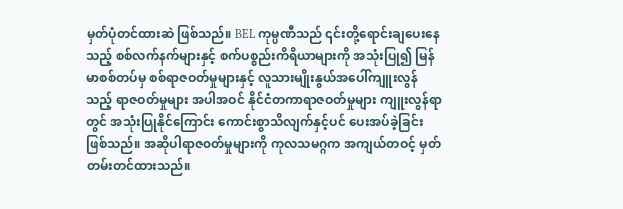မှတ်ပုံတင်ထားဆဲ ဖြစ်သည်။ BEL ကုမ္ပဏီသည် ၎င်းတို့ရောင်းချပေးနေသည့် စစ်လက်နက်များနှင့် စက်ပစ္စည်းကိရိယာများကို အသုံးပြု၍ မြန်မာစစ်တပ်မှ စစ်ရာဇဝတ်မှုများနှင့် လူသားမျိုးနွယ်အပေါ်ကျူးလွန်သည့် ရာဇဝတ်မှုများ အပါအဝင် နိုင်ငံတကာရာဇဝတ်မှုများ ကျူးလွန်ရာတွင် အသုံးပြုနိုင်ကြောင်း ကောင်းစွာသိလျက်နှင့်ပင် ပေးအပ်ခဲ့ခြင်းဖြစ်သည်။ အဆိုပါရာဇ၀တ်မှုများကို ကုလသမဂ္ဂက အကျယ်တဝင့် မှတ်တမ်းတင်ထားသည်။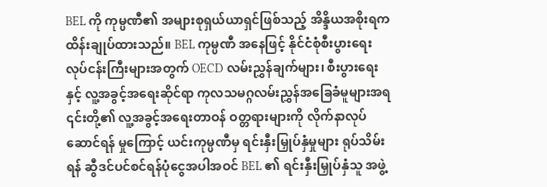BEL ကို ကုမ္ပဏီ၏ အများစုရှယ်ယာရှင်ဖြစ်သည့် အိန္ဒိယအစိုးရက ထိန်းချုပ်ထားသည်။ BEL ကုမ္ပဏီ အနေဖြင့် နိုင်ငံစုံစီးပွားရေးလုပ်ငန်းကြီးများအတွက် OECD လမ်းညွှန်ချက်များ၊ စီးပွားရေးနှင့် လူ့အခွင့်အရေးဆိုင်ရာ ကုလသမဂ္ဂလမ်းညွှန်အခြေခံမူများအရ ၎င်းတို့၏ လူ့အခွင့်အရေးတာဝန် ဝတ္တရားများကို လိုက်နာလုပ်ဆောင်ရန် မှုကြောင့် ယင်းကုမ္ပဏီမှ ရင်းနှီးမြှုပ်နှံမှုများ ရုပ်သိမ်းရန် ဆွီဒင်ပင်စင်ရန်ပုံငွေအပါအဝင် BEL ၏ ရင်းနှီးမြှုပ်နှံသူ အဖွဲ့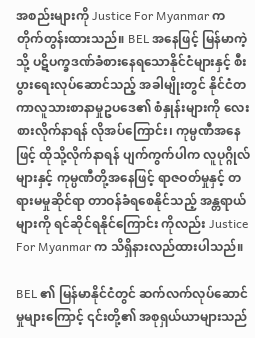အစည်းများကို Justice For Myanmar က တိုက်တွန်းထားသည်။ BEL အနေဖြင့် မြန်မာကဲ့သို့ ပဋိပက္ခဒဏ်ခံစားနေရသောနိုင်ငံများနှင့် စီးပွားရေးလုပ်ဆောင်သည့် အခါမျိုးတွင် နိုင်ငံတကာလူသားစာနာမှုဥပဒေ၏ စံနှုန်းများကို လေးစားလိုက်နာရန် လိုအပ်ကြောင်း၊ ကုမ္ပဏီအနေဖြင့် ထိုသို့လိုက်နာရန် ပျက်ကွက်ပါက လူပုဂ္ဂိုလ်များနှင့် ကုမ္ပဏီတို့အနေဖြင့် ရာဇဝတ်မှုနှင့် တရားမမှုဆိုင်ရာ တာဝန်ခံရစေနိုင်သည့် အန္တရာယ်များကို ရင်ဆိုင်ရနိုင်ကြောင်း ကိုလည်း Justice For Myanmar က သိရှိနားလည်ထားပါသည်။

BEL ၏ မြန်မာနိုင်ငံတွင် ဆက်လက်လုပ်ဆောင်မှုများကြောင့် ၎င်းတို့၏ အစုရှယ်ယာများသည်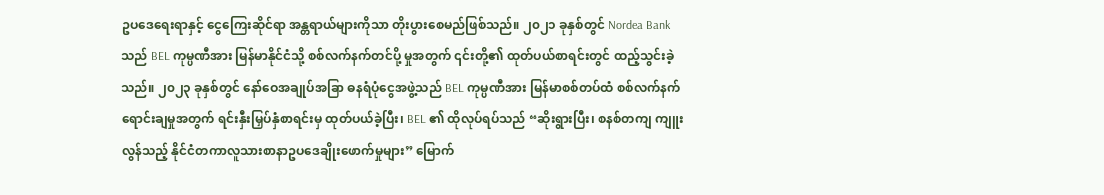ဥပဒေရေးရာနှင့် ငွေကြေးဆိုင်ရာ အန္တရာယ်များကိုသာ တိုးပွားစေမည်ဖြစ်သည်။ ၂၀၂၁ ခုနှစ်တွင် Nordea Bank သည် BEL ကုမ္ပဏီအား မြန်မာနိုင်ငံသို့ စစ်လက်နက်တင်ပို့ မှုအတွက် ၎င်းတို့၏ ထုတ်ပယ်စာရင်းတွင် ထည့်သွင်းခဲ့သည်။ ၂၀၂၃ ခုနှစ်တွင် နော်ဝေအချုပ်အခြာ ဓနရံပုံငွေအဖွဲ့သည် BEL ကုမ္ပဏီအား မြန်မာစစ်တပ်ထံ စစ်လက်နက်ရောင်းချမှုအတွက် ရင်းနှီးမြှပ်နှံစာရင်းမှ ထုတ်ပယ်ခဲ့ပြီး၊ BEL ၏ ထိုလုပ်ရပ်သည် “ဆိုးရွားပြီး၊ စနစ်တကျ ကျူးလွန်သည့် နိုင်ငံတကာလူသားစာနာဥပဒေချိုးဖောက်မှုများ” မြောက်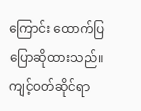ကြောင်း ထောက်ပြ ပြောဆိုထားသည်။ ကျင့်ဝတ်ဆိုင်ရာ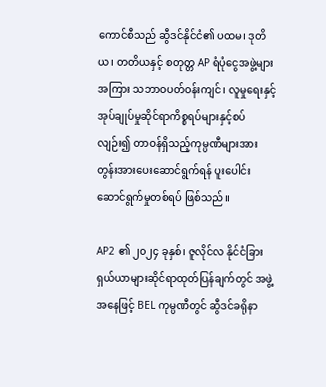ကောင်စီသည် ဆွီဒင်နိုင်ငံ၏ ပထမ၊ ဒုတိယ၊ တတိယနှင့် စတုတ္တ AP ရံပုံငွေအဖွဲ့များ အကြား သဘာဝပတ်ဝန်းကျင်၊ လူမှုရေးနှင့် အုပ်ချုပ်မှုဆိုင်ရာကိစ္စရပ်များနှင့်စပ်လျဉ်း၍ တာဝန်ရှိသည့်ကုမ္ပဏီများအား တွန်းအားပေးဆောင်ရွက်ရန် ပူးပေါင်းဆောင်ရွက်မှုတစ်ရပ် ဖြစ်သည်။

AP2 ၏ ၂၀၂၄ ခုနှစ်၊ ဇူလိုင်လ နိုင်ငံခြားရှယ်ယာများဆိုင်ရာထုတ်ပြန်ချက်တွင် အဖွဲ့အနေဖြင့် BEL ကုမ္ပဏီတွင် ဆွီဒင်ခရိုနာ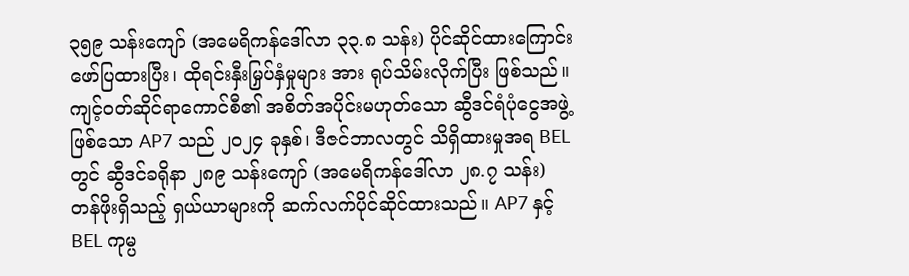၃၅၉ သန်းကျော် (အမေရိကန်ဒေါ်လာ ၃၃.၈ သန်း) ပိုင်ဆိုင်ထားကြောင်း ဖော်ပြထားပြီး၊ ထိုရင်းနှီးမြှပ်နှံမှုများ အား ရုပ်သိမ်းလိုက်ပြီး ဖြစ်သည်။ ကျင့်ဝတ်ဆိုင်ရာကောင်စီ၏ အစိတ်အပိုင်းမဟုတ်သော ဆွီဒင်ရံပုံငွေအဖွဲ့ဖြစ်သော AP7 သည် ၂၀၂၄ ခုနှစ်၊ ဒီဇင်ဘာလတွင် သိရှိထားမှုအရ BEL တွင် ဆွီဒင်ခရိုနာ ၂၈၉ သန်းကျော် (အမေရိကန်ဒေါ်လာ ၂၈.၇ သန်း) တန်ဖိုးရှိသည့် ရှယ်ယာများကို ဆက်လက်ပိုင်ဆိုင်ထားသည်။ AP7 နှင့် BEL ကုမ္ပ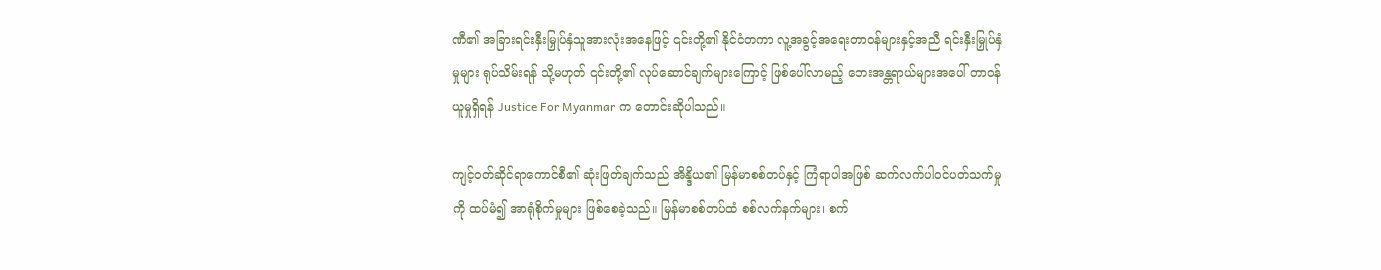ဏီ၏ အခြားရင်းနှီးမြှုပ်နှံသူအားလုံးအနေဖြင့် ၎င်းတို့၏ နိုင်ငံတကာ လူ့အခွင့်အရေးတာဝန်များနှင့်အညီ ရင်းနှီးမြှုပ်နှံမှုများ ရုပ်သိမ်းရန် သို့မဟုတ် ၎င်းတို့၏ လုပ်ဆောင်ချက်များကြောင့် ဖြစ်ပေါ်လာမည့် ဘေးအန္တရာယ်များအပေါ် တာဝန်ယူမှုရှိရန် Justice For Myanmar က တောင်းဆိုပါသည်။

ကျင့်ဝတ်ဆိုင်ရာကောင်စီ၏ ဆုံးဖြတ်ချက်သည် အိန္ဒိယ၏ မြန်မာစစ်တပ်နှင့် ကြံရာပါအဖြစ် ဆက်လက်ပါဝင်ပတ်သက်မှုကို ထပ်မံ၍ အာရုံစိုက်မှုများ ဖြစ်စေခဲ့သည်။ မြန်မာစစ်တပ်ထံ စစ်လက်နက်များ၊ စက်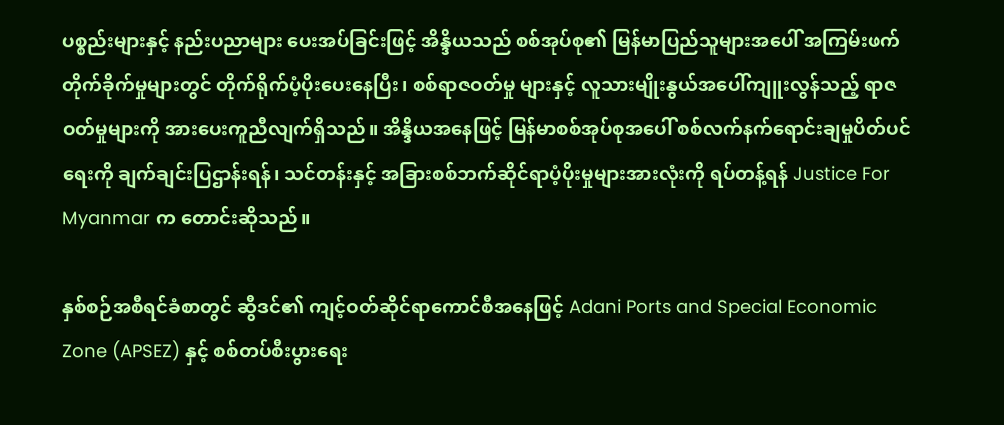ပစ္စည်းများနှင့် နည်းပညာများ ပေးအပ်ခြင်းဖြင့် အိန္ဒိယသည် စစ်အုပ်စု၏ မြန်မာပြည်သူများအပေါ် အကြမ်းဖက်တိုက်ခိုက်မှုများတွင် တိုက်ရိုက်ပံ့ပိုးပေးနေပြီး၊ စစ်ရာဇဝတ်မှု များနှင့် လူသားမျိုးနွယ်အပေါ်ကျူးလွန်သည့် ရာဇဝတ်မှုများကို အားပေးကူညီလျက်ရှိသည်။ အိန္ဒိယအနေဖြင့် မြန်မာစစ်အုပ်စုအပေါ် စစ်လက်နက်ရောင်းချမှုပိတ်ပင်ရေးကို ချက်ချင်းပြဌာန်းရန်၊ သင်တန်းနှင့် အခြားစစ်ဘက်ဆိုင်ရာပံ့ပိုးမှုများအားလုံးကို ရပ်တန့်ရန် Justice For Myanmar က တောင်းဆိုသည်။

နှစ်စဉ်အစီရင်ခံစာတွင် ဆွီဒင်၏ ကျင့်ဝတ်ဆိုင်ရာကောင်စီအနေဖြင့် Adani Ports and Special Economic Zone (APSEZ) နှင့် စစ်တပ်စီးပွားရေး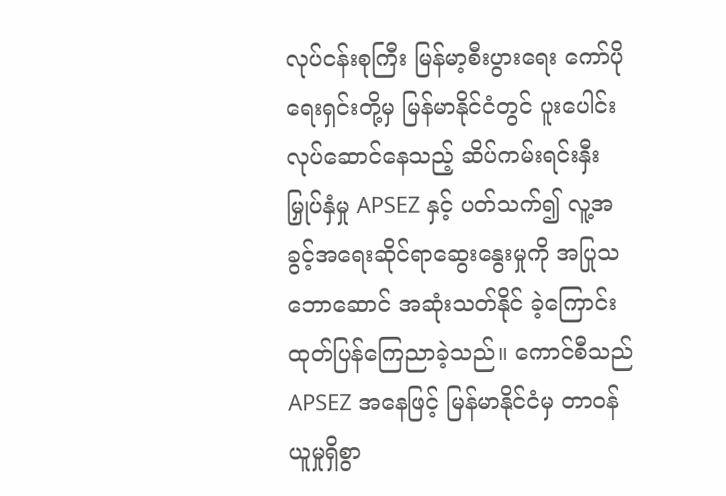လုပ်ငန်းစုကြီး မြန်မာ့စီးပွားရေး ကော်ပိုရေးရှင်းတို့မှ မြန်မာနိုင်ငံတွင် ပူးပေါင်းလုပ်ဆောင်နေသည့် ဆိပ်ကမ်းရင်းနှီးမြှုပ်နှံမှု APSEZ နှင့် ပတ်သက်၍ လူ့အခွင့်အရေးဆိုင်ရာဆွေးနွေးမှုကို အပြုသဘောဆောင် အဆုံးသတ်နိုင် ခဲ့ကြောင်း ထုတ်ပြန်ကြေညာခဲ့သည်။ ကောင်စီသည် APSEZ အနေဖြင့် မြန်မာနိုင်ငံမှ တာဝန်ယူမှုရှိစွာ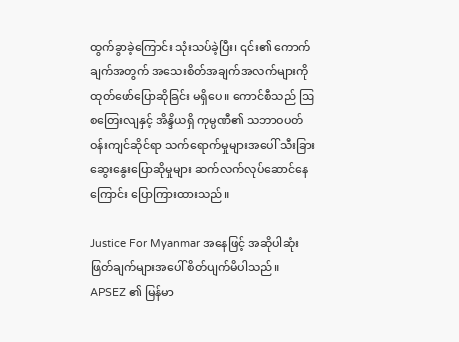ထွက်ခွာခဲ့ကြောင်း သုံးသပ်ခဲ့ပြီး၊ ၎င်း၏ ကောက်ချက်အတွက် အသေးစိတ်အချက်အလက်များကို ထုတ်ဖော်ပြောဆိုခြင်း မရှိပေ။ ကောင်စီသည် ဩစတြေးလျနှင့် အိန္ဒိယရှိ ကုမ္ပဏီ၏ သဘာဝပတ်ဝန်းကျင်ဆိုင်ရာ သက်ရောက်မှုများအပေါ် သီးခြားဆွေးနွေးပြောဆိုမှုများ ဆက်လက်လုပ်ဆောင်နေကြောင်း ပြောကြားထားသည်။

Justice For Myanmar အနေဖြင့် အဆိုပါဆုံးဖြတ်ချက်များအပေါ် စိတ်ပျက်မိပါသည်။ APSEZ ၏ မြန်မာ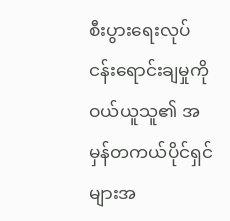စီးပွားရေးလုပ်ငန်းရောင်းချမှုကို ဝယ်ယူသူ၏ အမှန်တကယ်ပိုင်ရှင်များအ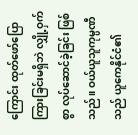ကြောင်း ထုတ်ဖော်ပြောကြားခြင်းမရှိဘဲ လျှို့ဝှက်စွာ လုပ်ဆောင်ခဲ့ခြင်း ဖြစ်သည်။ ဝယ်ယူသူကုမ္ပဏီသည် ယူကေနိုင်ငံ၏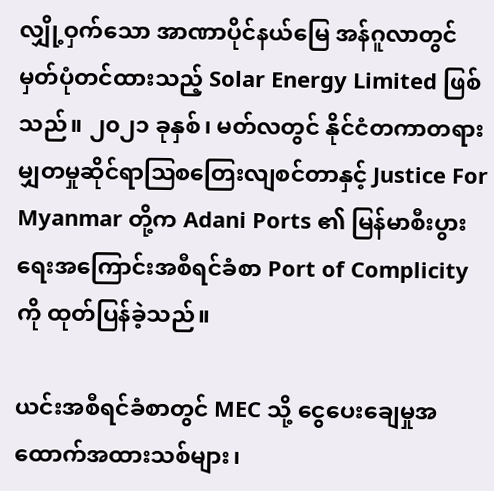လျှို့ဝှက်သော အာဏာပိုင်နယ်မြေ အန်ဂူလာတွင် မှတ်ပုံတင်ထားသည့် Solar Energy Limited ဖြစ်သည်။ ၂၀၂၁ ခုနှစ်၊ မတ်လတွင် နိုင်ငံတကာတရားမျှတမှုဆိုင်ရာဩစတြေးလျစင်တာနှင့် Justice For Myanmar တို့က Adani Ports ၏ မြန်မာစီးပွားရေးအကြောင်းအစီရင်ခံစာ Port of Complicity ကို ထုတ်ပြန်ခဲ့သည်။

ယင်းအစီရင်ခံစာတွင် MEC သို့ ငွေပေးချေမှုအထောက်အထားသစ်များ၊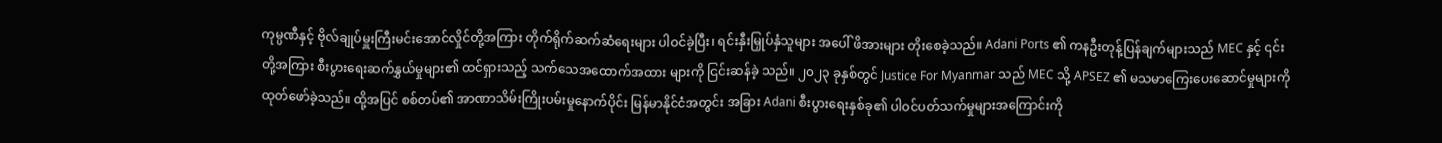ကုမ္ပဏီနှင့် ဗိုလ်ချုပ်မှူးကြီးမင်းအောင်လှိုင်တို့အကြား တိုက်ရိုက်ဆက်ဆံရေးများ ပါဝင်ခဲ့ပြီး၊ ရင်းနှီးမြှုပ်နှံသူများ အပေါ် ဖိအားများ တိုးစေခဲ့သည်။ Adani Ports ၏ ကနဦးတုန့်ပြန်ချက်များသည် MEC နှင့် ၎င်းတို့အကြား စီးပွားရေးဆက်နွှယ်မှုများ၏ ထင်ရှားသည့် သက်သေအထောက်အထား များကို ငြင်းဆန်ခဲ့ သည်။ ၂၀၂၃ ခုနှစ်တွင် Justice For Myanmar သည် MEC သို့ APSEZ ၏ မသမာကြေးပေးဆောင်မှုများကို ထုတ်ဖော်ခဲ့သည်။ ထို့အပြင် စစ်တပ်၏ အာဏာသိမ်းကြိုးပမ်းမှုနောက်ပိုင်း မြန်မာနိုင်ငံအတွင်း အခြား Adani စီးပွားရေးနှစ်ခု၏ ပါဝင်ပတ်သက်မှုများအကြောင်းကို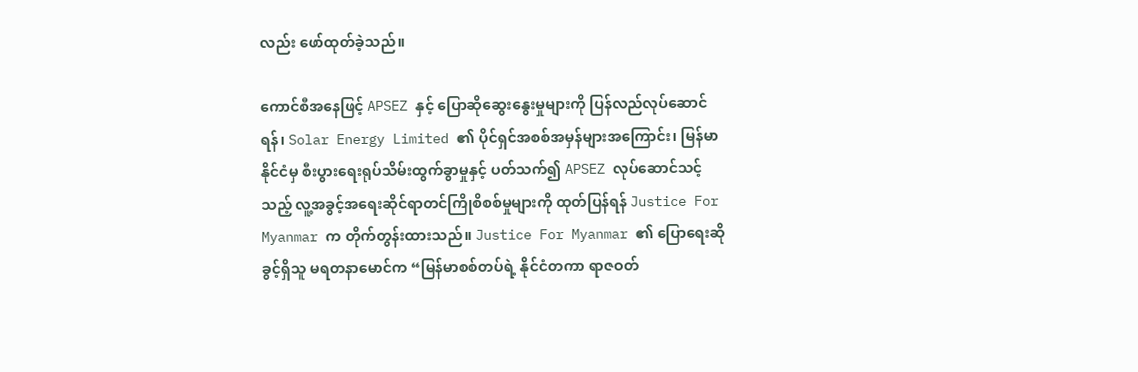လည်း ဖော်ထုတ်ခဲ့သည်။

ကောင်စီအနေဖြင့် APSEZ နှင့် ပြောဆိုဆွေးနွေးမှုများကို ပြန်လည်လုပ်ဆောင်ရန်၊ Solar Energy Limited ၏ ပိုင်ရှင်အစစ်အမှန်များအကြောင်း၊ မြန်မာနိုင်ငံမှ စီးပွားရေးရုပ်သိမ်းထွက်ခွာမှုနှင့် ပတ်သက်၍ APSEZ လုပ်ဆောင်သင့်သည့် လူ့အခွင့်အရေးဆိုင်ရာတင်ကြိုစိစစ်မှုများကို ထုတ်ပြန်ရန် Justice For Myanmar က တိုက်တွန်းထားသည်။ Justice For Myanmar ၏ ပြောရေးဆိုခွင့်ရှိသူ မရတနာမောင်က “မြန်မာစစ်တပ်ရဲ့ နိုင်ငံတကာ ရာဇဝတ်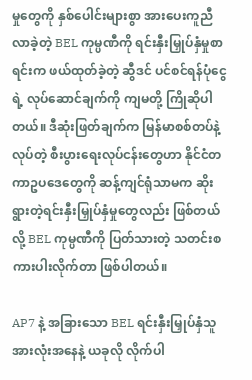မှုတွေကို နှစ်ပေါင်းများစွာ အားပေးကူညီလာခဲ့တဲ့ BEL ကုမ္ပဏီကို ရင်းနှီးမြှုပ်နှံမှုစာရင်းက ဖယ်ထုတ်ခဲ့တဲ့ ဆွီဒင် ပင်စင်ရန်ပုံငွေရဲ့ လုပ်ဆောင်ချက်ကို ကျမတို့ ကြိုဆိုပါတယ်။ ဒီဆုံးဖြတ်ချက်က မြန်မာစစ်တပ်နဲ့ လုပ်တဲ့ စီးပွားရေးလုပ်ငန်းတွေဟာ နိုင်ငံတကာဥပဒေတွေကို ဆန့်ကျင်ရုံသာမက ဆိုးရွားတဲ့ရင်းနှီးမြှုပ်နှံမှုတွေလည်း ဖြစ်တယ်လို့ BEL ကုမ္ပဏီကို ပြတ်သားတဲ့ သတင်းစကားပါးလိုက်တာ ဖြစ်ပါတယ်။

AP7 နဲ့ အခြားသော BEL ရင်းနှီးမြှုပ်နှံသူအားလုံးအနေနဲ့ ယခုလို လိုက်ပါ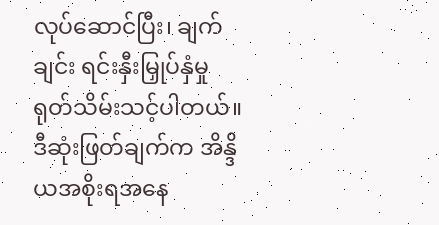လုပ်ဆောင်ပြီး၊ ချက်ချင်း ရင်းနှီးမြှုပ်နှံမှု ရုတ်သိမ်းသင့်ပါတယ်။ ဒီဆုံးဖြတ်ချက်က အိန္ဒိယအစိုးရအနေ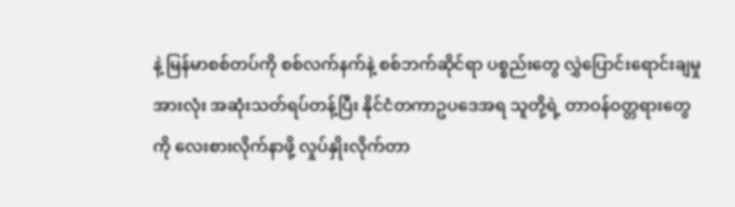နဲ့ မြန်မာစစ်တပ်ကို စစ်လက်နက်နဲ့ စစ်ဘက်ဆိုင်ရာ ပစ္စည်းတွေ လွှဲပြောင်းရောင်းချမှုအားလုံး အဆုံးသတ်ရပ်တန့်ပြီး နိုင်ငံတကာဥပဒေအရ သူတို့ရဲ့ တာဝန်ဝတ္တရားတွေကို လေးစားလိုက်နာဖို့ လှုပ်နှိုးလိုက်တာ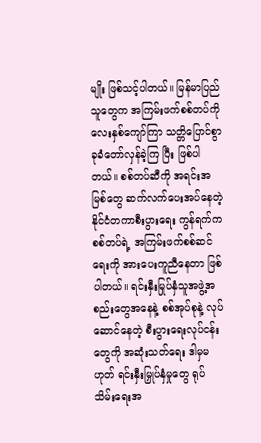မျိုး ဖြစ်သင့်ပါတယ်။ မြန်မာပြည်သူတွေက အကြမ်းဖက်စစ်တပ်ကို လေးနှစ်ကျော်ကြာ သတ္တိပြောင်စွာ ခုခံတော်လှန်ခဲ့ကြ ပြီး ဖြစ်ပါတယ်။ စစ်တပ်ဆီကို အရင်းအမြစ်တွေ ဆက်လက်ပေးအပ်နေတဲ့ နိုင်ငံတကာစီးပွားရေး ကွန်ရက်က စစ်တပ်ရဲ့ အကြမ်းဖက်စစ်ဆင်ရေးကို အားပေးကူညီနေတာ ဖြစ်ပါတယ်။ ရင်းနှီးမြုပ်နှံသူအဖွဲ့အစည်းတွေအနေနဲ့ စစ်အုပ်စုနဲ့ လုပ်ဆောင်နေတဲ့ စီးပွားရေးလုပ်ငန်းတွေကို အဆုံးသတ်ရေး ဒါမှမဟုတ် ရင်းနှီးမြှုပ်နှံမှုတွေ ရုပ်သိမ်းရေးအ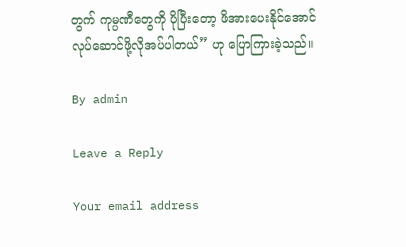တွက် ကုမ္ပဏီတွေကို ပိုပြီးတော့ ဖိအားပေးနိုင်အောင် လုပ်ဆောင်ဖို့လိုအပ်ပါတယ်” ဟု ပြောကြားခဲ့သည်။

By admin

Leave a Reply

Your email address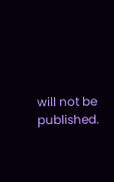will not be published.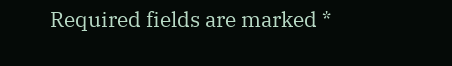Required fields are marked *